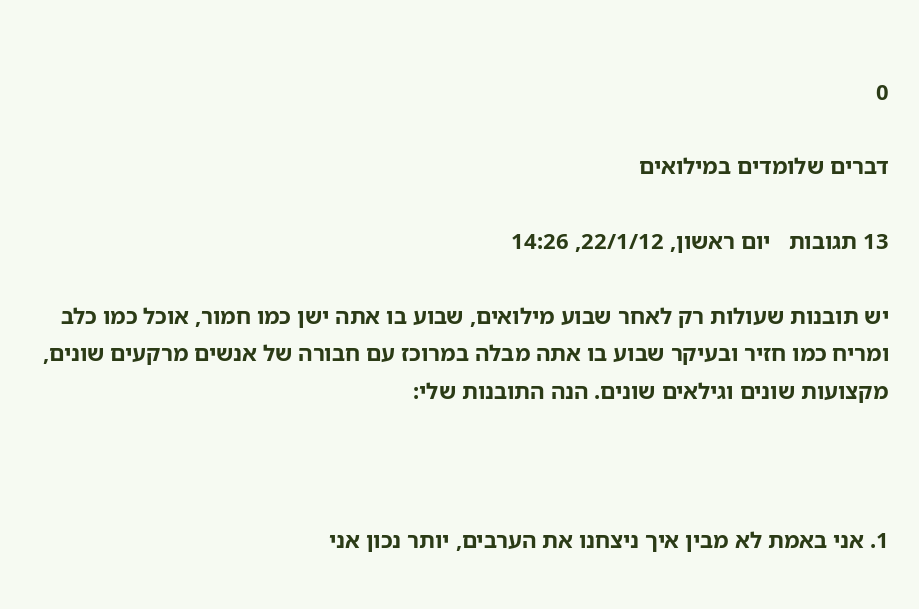0

דברים שלומדים במילואים

13 תגובות   יום ראשון, 22/1/12, 14:26

יש תובנות שעולות רק לאחר שבוע מילואים, שבוע בו אתה ישן כמו חמור, אוכל כמו כלב ומריח כמו חזיר ובעיקר שבוע בו אתה מבלה במרוכז עם חבורה של אנשים מרקעים שונים, מקצועות שונים וגילאים שונים. הנה התובנות שלי:



1. אני באמת לא מבין איך ניצחנו את הערבים, יותר נכון אני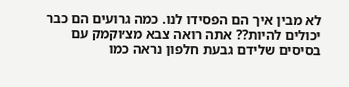לא מבין איך הם הפסידו לנו. כמה גרועים הם כבר יכולים להיות?? אתה רואה צבא מצ׳וקמק עם בסיסים שלידם גבעת חלפון נראה כמו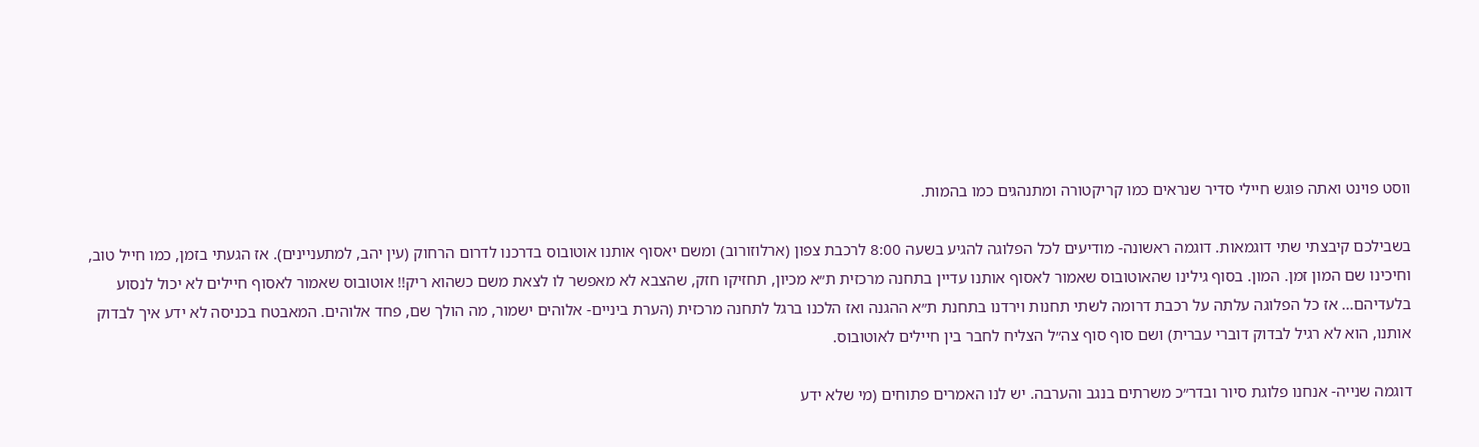ווסט פוינט ואתה פוגש חיילי סדיר שנראים כמו קריקטורה ומתנהגים כמו בהמות.

בשבילכם קיבצתי שתי דוגמאות. דוגמה ראשונה- מודיעים לכל הפלוגה להגיע בשעה 8:00 לרכבת צפון (ארלוזורוב) ומשם יאסוף אותנו אוטובוס בדרכנו לדרום הרחוק (עין יהב, למתעניינים). אז הגעתי בזמן, כמו חייל טוב, וחיכינו שם המון זמן. המון. בסוף גילינו שהאוטובוס שאמור לאסוף אותנו עדיין בתחנה מרכזית ת״א מכיון, תחזיקו חזק, שהצבא לא מאפשר לו לצאת משם כשהוא ריק!! אוטובוס שאמור לאסוף חיילים לא יכול לנסוע בלעדיהם... אז כל הפלוגה עלתה על רכבת דרומה לשתי תחנות וירדנו בתחנת ת״א ההגנה ואז הלכנו ברגל לתחנה מרכזית (הערת ביניים- אלוהים ישמור, מה הולך שם, פחד אלוהים. המאבטח בכניסה לא ידע איך לבדוק אותנו, הוא לא רגיל לבדוק דוברי עברית) ושם סוף סוף צה״ל הצליח לחבר בין חיילים לאוטובוס.

דוגמה שנייה- אנחנו פלוגת סיור ובדר״כ משרתים בנגב והערבה. יש לנו האמרים פתוחים (מי שלא ידע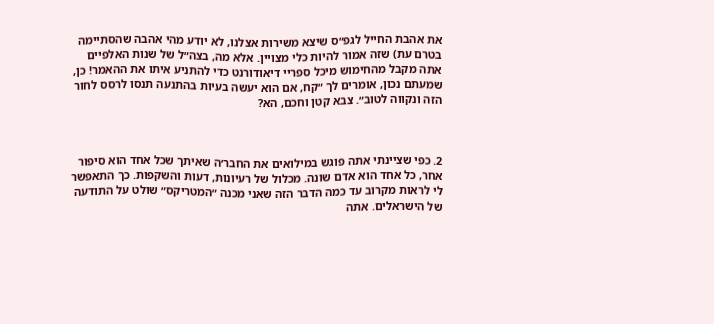את אהבת החייל לגפ״ס שיצא משירות אצלנו, לא יודע מהי אהבה שהסתיימה בטרם עת) שזה אמור להיות כלי מצויין. אלא מה, בצה״ל של שנות האלפיים אתה מקבל מהחימוש מיכל ספריי דיאודורנט כדי להתניע איתו את ההאמר! כן, שמעתם נכון, אומרים לך ״קח, אם הוא יעשה בעיות בהתנעה תנסו לרסס לחור הזה ונקווה לטוב״. צבא קטן וחכם, הא?



2. כפי שציינתי אתה פוגש במילואים את החבר׳ה שאיתך שכל אחד הוא סיפור אחר, כל אחד הוא אדם שונה. מכלול של רעיונות, דעות והשקפות. כך התאפשר לי לראות מקרוב עד כמה הדבר הזה שאני מכנה ״המטריקס״ שולט על התודעה של הישראלים. אתה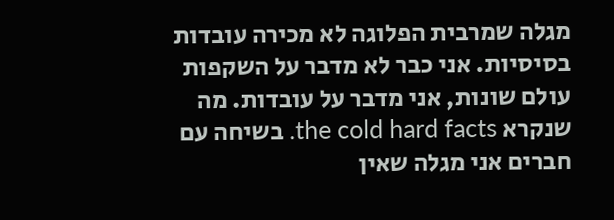מגלה שמרבית הפלוגה לא מכירה עובדות בסיסיות. אני כבר לא מדבר על השקפות עולם שונות, אני מדבר על עובדות. מה שנקרא the cold hard facts. בשיחה עם חברים אני מגלה שאין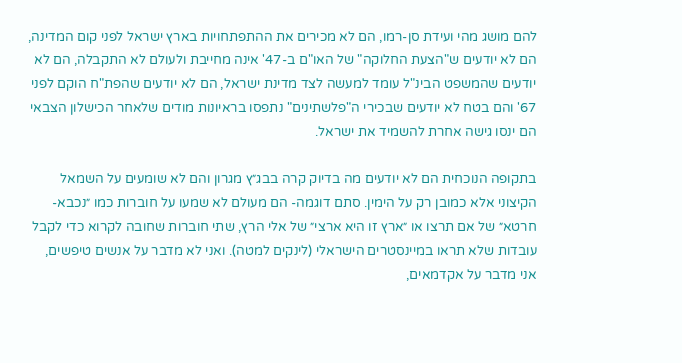להם מושג מהי ועידת סן-רמו, הם לא מכירים את ההתפתחויות בארץ ישראל לפני קום המדינה, הם לא יודעים ש"הצעת החלוקה" של האו"ם ב-47' אינה מחייבת ולעולם לא התקבלה, הם לא יודעים שהמשפט הבינ"ל עומד למעשה לצד מדינת ישראל, הם לא יודעים שהפת"ח הוקם לפני 67' והם בטח לא יודעים שבכירי ה"פלשתינים" נתפסו בראיונות מודים שלאחר הכישלון הצבאי הם ינסו גישה אחרת להשמיד את ישראל.

בתקופה הנוכחית הם לא יודעים מה בדיוק קרה בבג״ץ מגרון והם לא שומעים על השמאל הקיצוני אלא כמובן רק על הימין. סתם דוגמה- הם מעולם לא שמעו על חוברות כמו ״נכבא-חרטא״ של אם תרצו או ״ארץ זו היא ארצי״ של אלי הרץ, שתי חוברות שחובה לקרוא כדי לקבל עובדות שלא תראו במיינסטרים הישראלי (לינקים למטה). ואני לא מדבר על אנשים טיפשים, אני מדבר על אקדמאים,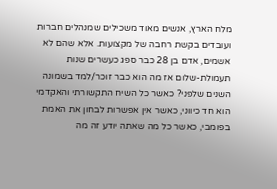מלח הארץ, אנשים מאוד משכילים שמנהלים חברות ועובדים בקשת רחבה של מקצועות. אלא שהם לא אשמים, אדם בן 28 כבר ספג כעשרים שנות תעמולת-שלום אז מה הוא כבר זוכר/למד בשמונה השנים שלפני? כאשר כל השיח התקשורתי והאקדמי הוא חד כיווני, כאשר אין אפשרות לבחון את האמת בפומבי, כאשר כל מה שאתה יודע זה מה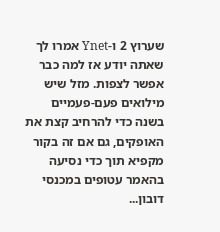שערוץ 2 ו-Ynet אמרו לך שאתה יודע אז למה כבר אפשר לצפות. מזל שיש מילואים פעם-פעמיים בשנה כדי להרחיב קצת את האופקים, גם אם זה בקור מקפיא תוך כדי נסיעה בהאמר עטופים במכנסי דובון...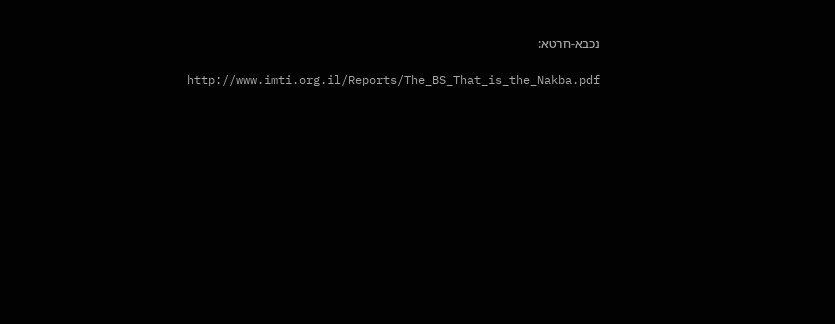נכבא-חרטא:

 http://www.imti.org.il/Reports/The_BS_That_is_the_Nakba.pdf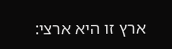ארץ זו היא ארצי: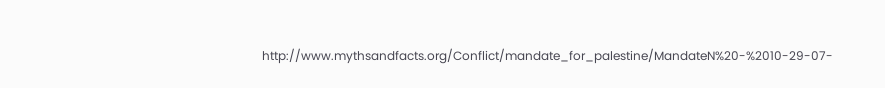http://www.mythsandfacts.org/Conflict/mandate_for_palestine/MandateN%20-%2010-29-07-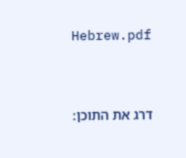Hebrew.pdf



דרג את התוכן: